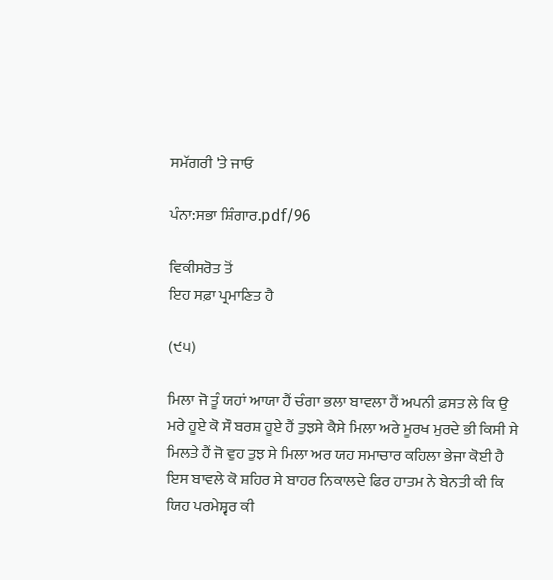ਸਮੱਗਰੀ 'ਤੇ ਜਾਓ

ਪੰਨਾ:ਸਭਾ ਸ਼ਿੰਗਾਰ.pdf/96

ਵਿਕੀਸਰੋਤ ਤੋਂ
ਇਹ ਸਫ਼ਾ ਪ੍ਰਮਾਣਿਤ ਹੈ

(੯੫)

ਮਿਲਾ ਜੋ ਤੂੰ ਯਹਾਂ ਆਯਾ ਹੈਂ ਚੰਗਾ ਭਲਾ ਬਾਵਲਾ ਹੈਂ ਅਪਨੀ ਫ਼ਸਤ ਲੇ ਕਿ ਉ ਮਰੇ ਹੂਏ ਕੋ ਸੌ ਬਰਸ਼ ਹੂਏ ਹੈਂ ਤੁਝਸੇ ਕੈਸੇ ਮਿਲਾ ਅਰੇ ਮੂਰਖ ਮੁਰਦੇ ਭੀ ਕਿਸੀ ਸੇ ਮਿਲਤੇ ਹੈਂ ਜੋ ਵੁਹ ਤੁਝ ਸੇ ਮਿਲਾ ਅਰ ਯਹ ਸਮਾਚਾਰ ਕਹਿਲਾ ਭੇਜਾ ਕੋਈ ਹੈ ਇਸ ਬਾਵਲੇ ਕੋ ਸ਼ਹਿਰ ਸੇ ਬਾਹਰ ਨਿਕਾਲਦੇ ਫਿਰ ਹਾਤਮ ਨੇ ਬੇਨਤੀ ਕੀ ਕਿ ਯਿਹ ਪਰਮੇਸ਼੍ਵਰ ਕੀ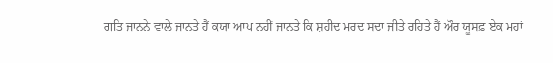ਗਤਿ ਜਾਨਨੇ ਵਾਲੇ ਜਾਨਤੇ ਹੈਂ ਕਯਾ ਆਪ ਨਹੀਂ ਜਾਨਤੇ ਕਿ ਸ਼ਹੀਦ ਮਰਦ ਸਦਾ ਜੀਤੇ ਰਹਿਤੇ ਹੈਂ ਔਰ ਯੂਸਫ਼ ਏਕ ਮਹਾਂ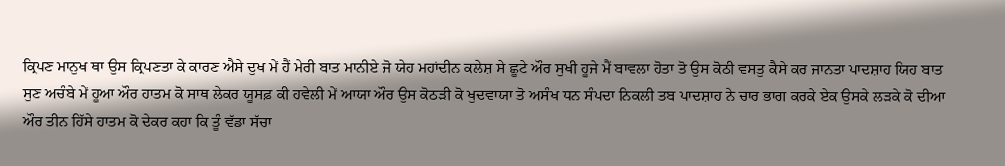ਕ੍ਰਿਪਣ ਮਾਨੁਖ ਥਾ ਉਸ ਕ੍ਰਿਪਣਤਾ ਕੇ ਕਾਰਣ ਐਸੇ ਦੁਖ ਮੇਂ ਹੈਂ ਮੇਰੀ ਬਾਤ ਮਾਨੀਏ ਜੋ ਯੇਹ ਮਹਾਂਦੀਨ ਕਲੇਸ਼ ਸੇ ਛੂਟੇ ਔਰ ਸੁਖੀ ਹੂਜੇ ਮੈਂ ਬਾਵਲਾ ਹੋਤਾ ਤੋ ਉਸ ਕੋਠੀ ਵਸਤੁ ਕੈਸੇ ਕਰ ਜਾਨਤਾ ਪਾਦਸ਼ਾਹ ਯਿਹ ਬਾਤ ਸੁਣ ਅਚੰਬੇ ਮੇਂ ਹੂਆ ਔਰ ਹਾਤਮ ਕੋ ਸਾਥ ਲੇਕਰ ਯੂਸਫ਼ ਕੀ ਹਵੇਲੀ ਮੇਂ ਆਯਾ ਔਰ ਉਸ ਕੋਠੜੀ ਕੋ ਖੁਦਵਾਯਾ ਤੋ ਅਸੰਖ ਧਨ ਸੰਪਦਾ ਨਿਕਲੀ ਤਬ ਪਾਦਸ਼ਾਹ ਨੇ ਚਾਰ ਭਾਗ ਕਰਕੇ ਏਕ ਉਸਕੇ ਲੜਕੇ ਕੋ ਦੀਆ ਔਰ ਤੀਨ ਹਿੱਸੇ ਹਾਤਮ ਕੋ ਦੇਕਰ ਕਹਾ ਕਿ ਤੂੰ ਵੱਡਾ ਸੱਚਾ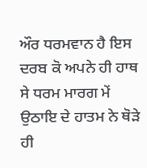ਔਰ ਧਰਮਵਾਨ ਹੈ ਇਸ ਦਰਬ ਕੋ ਅਪਨੇ ਹੀ ਹਾਥ ਸੇ ਧਰਮ ਮਾਰਗ ਮੇਂ ਉਠਾਇ ਦੇ ਹਾਤਮ ਨੇ ਥੋੜੇ ਹੀ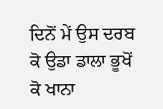ਦਿਨੋਂ ਮੇਂ ਉਸ ਦਰਬ ਕੋ ਉਡਾ ਡਾਲਾ ਭੂਖੋਂ ਕੋ ਖਾਨਾ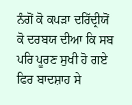ਨੰਗੋਂ ਕੋ ਕਪੜਾ ਦਰਿੱਦ੍ਰੀਯੋਂ ਕੋ ਦਰਬਯ ਦੀਆ ਕਿ ਸਬ ਪਰਿ ਪੂਰਣ ਸੁਖੀ ਹੋ ਗਏ ਫਿਰ ਬਾਦਸ਼ਾਹ ਸੇ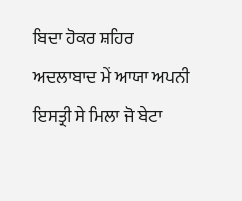ਬਿਦਾ ਹੋਕਰ ਸ਼ਹਿਰ ਅਦਲਾਬਾਦ ਮੇਂ ਆਯਾ ਅਪਨੀ ਇਸਤ੍ਰੀ ਸੇ ਮਿਲਾ ਜੋ ਬੇਟਾ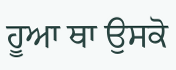ਹੂਆ ਥਾ ਉਸਕੋ